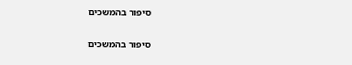סיפור בהמשכים

סיפור בהמשכים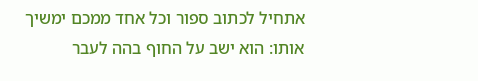אתחיל לכתוב ספור וכל אחד ממכם ימשיך אותו: הוא ישב על החוף בהה לעבר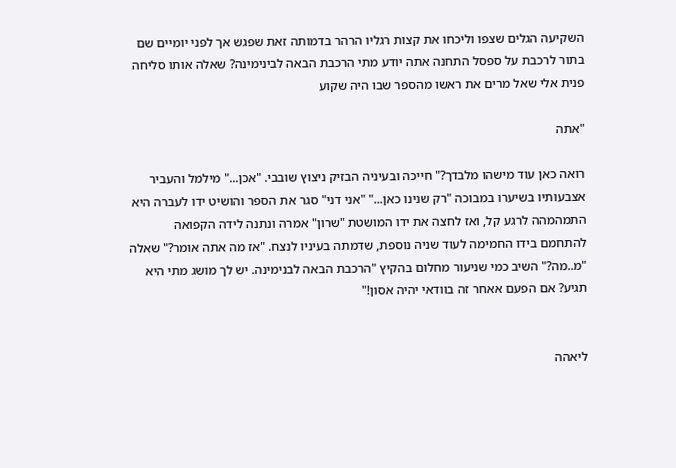השקיעה הגלים שצפו וליכחו את קצות רגליו הרהר בדמותה זאת שפגש אך לפני יומיים שם בתור לרכבת על ספסל התחנה אתה יודע מתי הרכבת הבאה לבינימינה? שאלה אותו סליחה פנית אלי שאל מרים את ראשו מהספר שבו היה שקוע

"אתה

רואה כאן עוד מישהו מלבדך?" חייכה ובעיניה הבזיק ניצוץ שובבי. "אכן..." מילמל והעביר אצבעותיו בשיערו במבוכה "רק שנינו כאן..." "אני דני" סגר את הספר והושיט ידו לעברה היא התמהמהה לרגע קל, ואז לחצה את ידו המושטת "שרון" אמרה ונתנה לידה הקפואה להתחמם בידו החמימה לעוד שניה נוספת, שדמתה בעיניו לנצח. "אז מה אתה אומר?" שאלה "מ..מה?" השיב כמי שניעור מחלום בהקיץ "הרכבת הבאה לבנימינה. יש לך מושג מתי היא תגיע? אם הפעם אאחר זה בוודאי יהיה אסון!"


ליאהה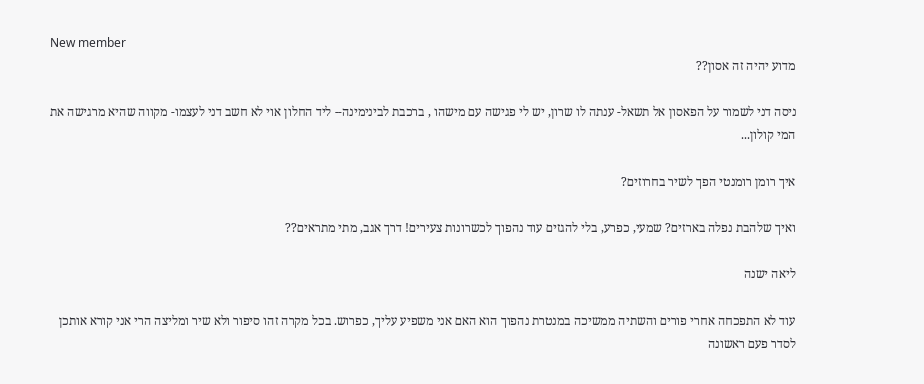New member
מדוע יהיה זה אסון??

ניסה דני לשמור על הפאסון אל תשאל- ענתה לו שרון, יש לי פגישה עם מישהו , ברכבת לבינימינה-- ליד החלון אוי לא חשב דני לעצמו- מקווה שהיא מרגישה את המי קולון...

איך רומן רומנטי הפך לשיר בחרוזים?

ואיך שלהבת נפלה בארזים? שמעי, כפרע, בלי להגזים עוד נהפוך לכשרונות צעירים! דרך אגב, מתי מתראים??

ליאה ישנה

עוד לא התפכחה אחרי פורים והשתיה ממשיכה במנטרת נהפוך הוא האם אני משפיע עליך, כפרוש. בכל מקרה זהו סיפור ולא שיר ומליצה הרי אני קורא אותכן לסדר פעם ראשונה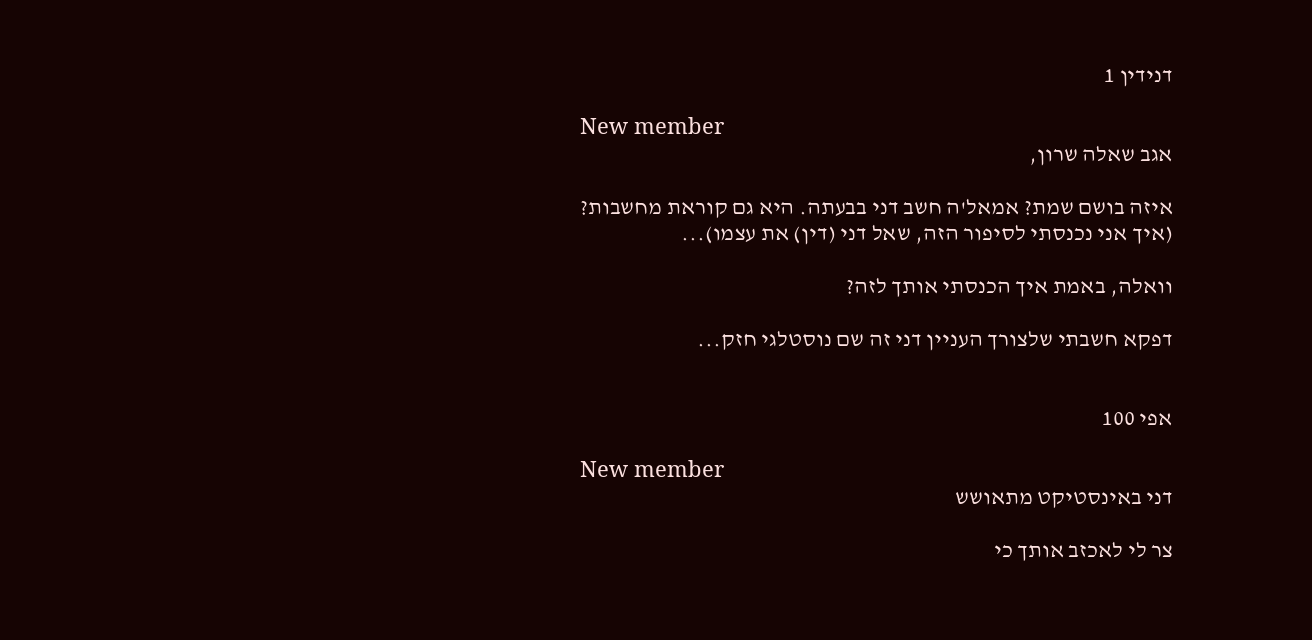דנידין 1

New member
אגב שאלה שרון,

איזה בושם שמת? אמאל'ה חשב דני בבעתה. היא גם קוראת מחשבות? (איך אני נכנסתי לסיפור הזה, שאל דני (דין) את עצמו)...

וואלה, באמת איך הכנסתי אותך לזה?

דפקא חשבתי שלצורך העניין דני זה שם נוסטלגי חזק...


אפי 100

New member
דני באינסטיקט מתאושש

צר לי לאכזב אותך כי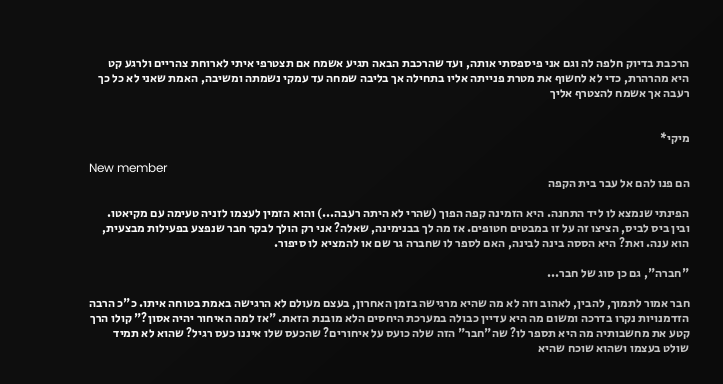הרכבת בדיוק חלפה לה וגם אני פיספסתי אותה, ועד שהרכבת הבאה תגיע אשמח אם תצטרפי איתי לארוחת צהריים ולרגע קט היא מהרהרת, כדי לא לחשוף את מטרת פנייתה אליו בתחילה אך בליבה שמחה עד עמקי נשמתה ומשיבה, האמת שאני לא כל כך רעבה אך אשמח להצטרף אליך


מיקי*

New member
הם פנו להם אל עבר בית הקפה

הפינתי שנמצא לו ליד התחנה. היא הזמינה קפה הפוך (שהרי לא היתה רעבה...) והוא הזמין לעצמו לזניה טעימה עם מקיאטו. ובין ביס לביס, הציצו זה על זו במבטים חטופים. אז מה לך בבנימינה, שאלה? אני רק הולך לבקר חבר שנפצע בפעילות מבצעית, הוא ענה. ואת? היא הססה בינה לבינה, האם לספר לו שחברה גר שם או להמציא לו סיפור.

"חברה", גם כן סוג של חבר...

חבר אמור לתמוך, להבין, לאהוב וזה לא מה שהיא מרגישה בזמן האחרון, בעצם מעולם לא הרגישה באמת בטוחה איתו. כ"כ הרבה הזדמנויות נקרו בדרכה ומשום מה היא עדיין כבולה במערכת היחסים הלא מובנת הזאת. "אז למה האיחור יהיה אסון?" קולו הרך קטע את מחשבותיה מה היא תספר לו? שה"חבר" הזה שלה כועס על איחורים? שהכעס שלו איננו כעס רגיל? שהוא לא תמיד שולט בעצמו ושהוא שוכח שהיא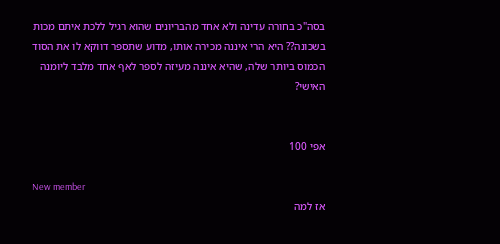בסה"כ בחורה עדינה ולא אחד מהבריונים שהוא רגיל ללכת איתם מכות בשכונה?? היא הרי איננה מכירה אותו, מדוע שתספר דווקא לו את הסוד הכמוס ביותר שלה, שהיא איננה מעיזה לספר לאף אחד מלבד ליומנה האישי?


אפי 100

New member
אז למה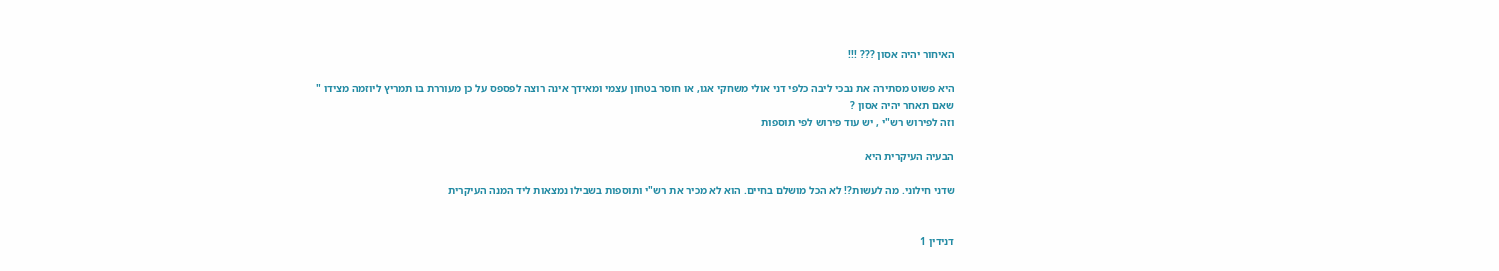האיחור יהיה אסון ??? !!!

היא פשוט מסתירה את נבכי ליבה כלפי דני אולי משחקי אגו, או חוסר בטחון עצמי ומאידך אינה רוצה לפספס על כן מעוררת בו תמריץ ליוזמה מצידו " שאם תאחר יהיה אסון ?
וזה לפירוש רש"י , יש עוד פירוש לפי תוספות

הבעיה העיקרית היא

שדני חילוני. מה לעשות?! לא הכל מושלם בחיים. הוא לא מכיר את רש"י ותוספות בשבילו נמצאות ליד המנה העיקרית


דנידין 1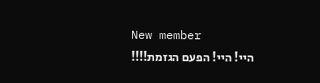New member
היי! היי! הפעם הגזמת!!!!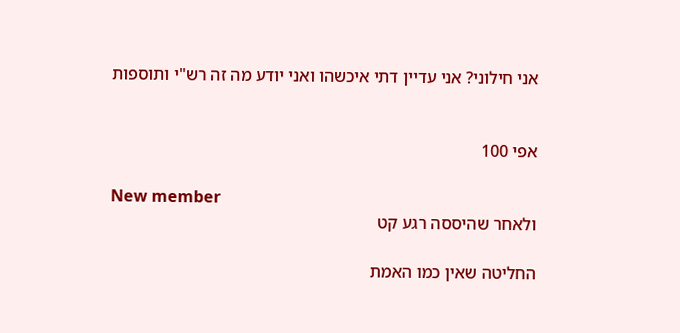אני חילוני? אני עדיין דתי איכשהו ואני יודע מה זה רש"י ותוספות


אפי 100

New member
ולאחר שהיססה רגע קט

החליטה שאין כמו האמת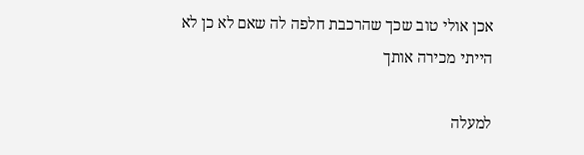אכן אולי טוב שכך שהרכבת חלפה לה שאם לא כן לא הייתי מכירה אותך

למעלה